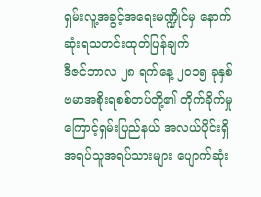ရှမ်းလူ့အခွင့်အရေးမဏ္ဍိုင်မှ နောက်ဆုံးရသတင်းထုတ်ပြန်ချက်
ဒီဇင်ဘာလ ၂၈ ရက်နေ့ ၂၀၁၅ ခုနှစ်
ဗမာအစိုးရစစ်တပ်တို့၏ တိုက်ခိုက်မှုကြောင့်ရှမ်းပြည်နယ် အလယ်ပိုင်းရှိ အရပ်သူအရပ်သားများ ပျောက်ဆုံး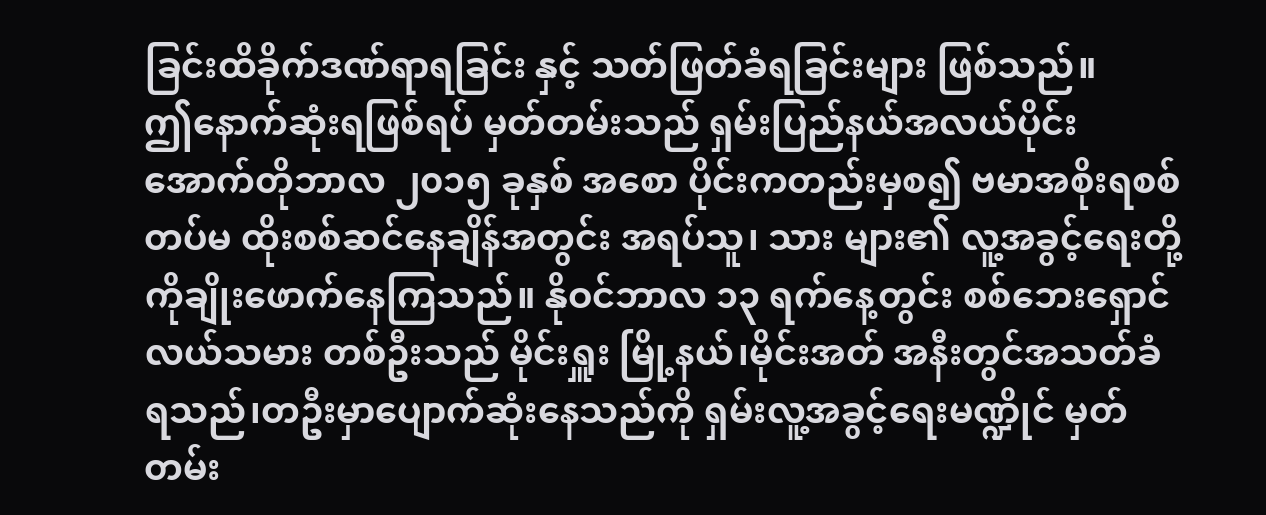ခြင်းထိခိုက်ဒဏ်ရာရခြင်း နှင့် သတ်ဖြတ်ခံရခြင်းများ ဖြစ်သည်။
ဤနောက်ဆုံးရဖြစ်ရပ် မှတ်တမ်းသည် ရှမ်းပြည်နယ်အလယ်ပိုင်း အောက်တိုဘာလ ၂၀၁၅ ခုနှစ် အစော ပိုင်းကတည်းမှစ၍ ဗမာအစိုးရစစ်တပ်မ ထိုးစစ်ဆင်နေချိန်အတွင်း အရပ်သူ၊ သား များ၏ လူ့အခွင့်ရေးတို့ ကိုချိုးဖောက်နေကြသည်။ နိုဝင်ဘာလ ၁၃ ရက်နေ့တွင်း စစ်ဘေးရှောင်လယ်သမား တစ်ဦးသည် မိုင်းရှူး မြို့နယ်၊မိုင်းအတ် အနီးတွင်အသတ်ခံ ရသည်၊တဦးမှာပျောက်ဆုံးနေသည်ကို ရှမ်းလူ့အခွင့်ရေးမဏ္ဍိုင် မှတ်တမ်း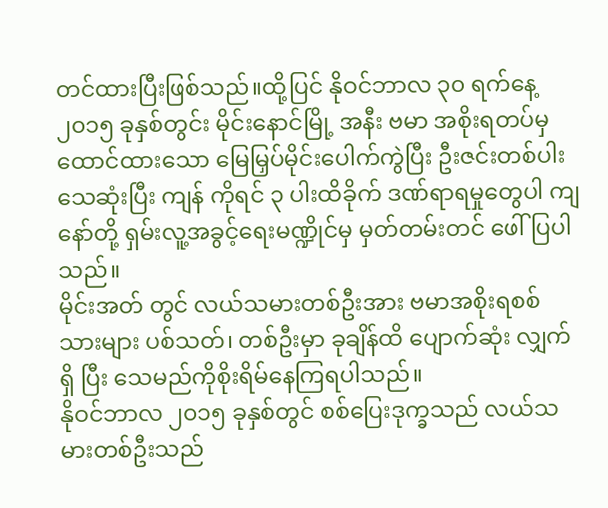တင်ထားပြီးဖြစ်သည်။ထို့ပြင် နိုဝင်ဘာလ ၃၀ ရက်နေ့ ၂၀၁၅ ခုနှစ်တွင်း မိုင်းနောင်မြို့ အနီး ဗမာ အစိုးရတပ်မှ ထောင်ထားသော မြေမြှပ်မိုင်းပေါက်ကွဲပြီး ဦးဇင်းတစ်ပါးသေဆုံးပြီး ကျန် ကိုရင် ၃ ပါးထိခိုက် ဒဏ်ရာရမှုတွေပါ ကျနော်တို့ ရှမ်းလူ့အခွင့်ရေးမဏ္ဍိုင်မှ မှတ်တမ်းတင် ဖေါ်ပြပါ
သည်။
မိုင်းအတ် တွင် လယ်သမားတစ်ဦးအား ဗမာအစိုးရစစ်သားများ ပစ်သတ်၊ တစ်ဦးမှာ ခုချိန်ထိ ပျောက်ဆုံး လျှက်ရှိ ပြီး သေမည်ကိုစိုးရိမ်နေကြရပါသည်။
နိုဝင်ဘာလ ၂၀၁၅ ခုနှစ်တွင် စစ်ပြေးဒုက္ခသည် လယ်သမားတစ်ဦးသည်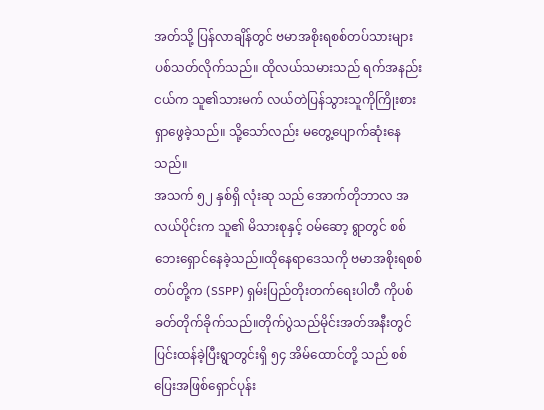အတ်သို့ ပြန်လာချိန်တွင် ဗမာအစိုးရစစ်တပ်သားများပစ်သတ်လိုက်သည်။ ထိုလယ်သမားသည် ရက်အနည်းငယ်က သူ၏သားမက် လယ်တဲပြန်သွားသူကိုကြိုးစားရှာဖွေခဲ့သည်။ သို့သော်လည်း မတွေ့ပျောက်ဆုံးနေသည်။
အသက် ၅၂ နှစ်ရှိ လုံးဆု သည် အောက်တိုဘာလ အလယ်ပိုင်းက သူ၏ မိသားစုနှင့် ဝမ်ဆော့ ရွာတွင် စစ်ဘေးရှောင်နေခဲ့သည်။ထိုနေရာဒေသကို ဗမာအစိုးရစစ်တပ်တို့က (SSPP) ရှမ်းပြည်တိုးတက်ရေးပါတီ ကိုပစ်ခတ်တိုက်ခိုက်သည်။တိုက်ပွဲသည်မိုင်းအတ်အနီးတွင် ပြင်းထန်ခဲ့ပြီးရွာတွင်းရှိ ၅၄ အိမ်ထောင်တို့ သည် စစ်ပြေးအဖြစ်ရှောင်ပုန်း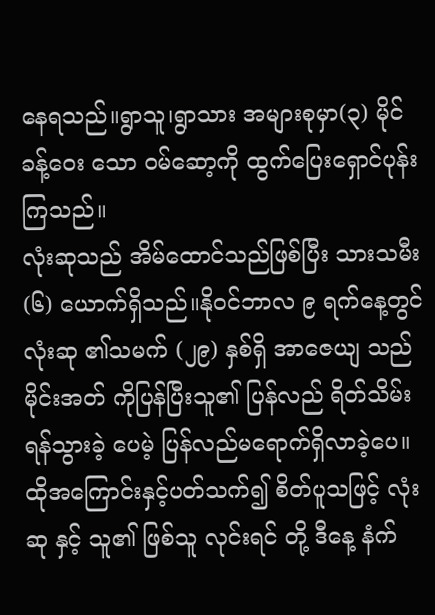နေရသည်။ရွာသူ၊ရွာသား အများစုမှာ(၃) မိုင်ခန့်ဝေး သော ဝမ်ဆော့ကို ထွက်ပြေးရှောင်ပုန်းကြသည်။
လုံးဆုသည် အိမ်ထောင်သည်ဖြစ်ပြီး သားသမီး (၆) ယောက်ရှိသည်။နိုဝင်ဘာလ ၉ ရက်နေ့တွင် လုံးဆု ၏သမက် (၂၉) နှစ်ရှိ အာဇေယျ သည်မိုင်းအတ် ကိုပြန်ပြီးသူ၏ ပြန်လည် ရိတ်သိမ်းရန်သွားခဲ့ ပေမဲ့ ပြန်လည်မရောက်ရှိလာခဲ့ပေ။
ထိုအကြောင်းနှင့်ပတ်သက်၍ စိတ်ပူသဖြင့် လုံးဆု နှင့် သူ၏ ဖြစ်သူ လုင်းရင် တို့ ဒီနေ့ နံက်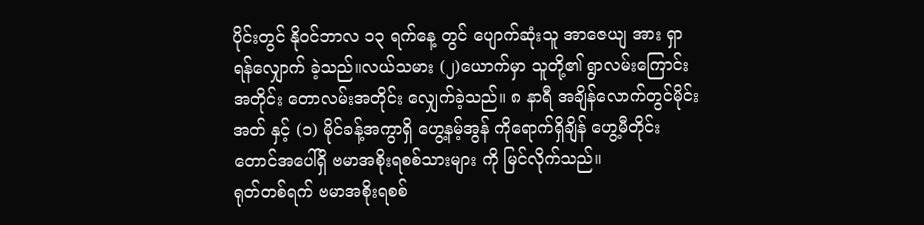ပိုင်းတွင် နိုဝင်ဘာလ ၁၃ ရက်နေ့ တွင် ပျောက်ဆုံးသူ အာဇေယျ အား ရှာရန်လျှောက် ခဲ့သည်။လယ်သမား (၂)ယောက်မှာ သူတို့၏ ရွာလမ်းကြောင်းအတိုင်း တောလမ်းအတိုင်း လျှေက်ခဲ့သည်။ ၈ နာရီ အချိန်လောက်တွင်မိုင်းအတ် နှင့် (၁) မိုင်ခန့်အကွာရှိ ဟွေ့နမ့်အွန် ကိုရောက်ရှိချိန် ဟွေ့မီတိုင်း တောင်အပေါ်ရှိ ဗမာအစိုးရစစ်သားများ ကို မြင်လိုက်သည်။
ရုတ်တစ်ရက် ဗမာအစိုးရစစ်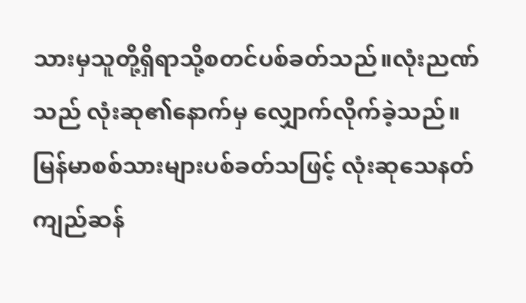သားမှသူတို့ရှိရာသို့စတင်ပစ်ခတ်သည်။လုံးညဏ်သည် လုံးဆု၏နောက်မှ လျှောက်လိုက်ခဲ့သည်။ မြန်မာစစ်သားများပစ်ခတ်သဖြင့် လုံးဆုသေနတ်ကျည်ဆန်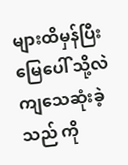များထိမှန်ပြီး မြေပေါ် သို့လဲ ကျသေဆုံးခဲ့သည် ကို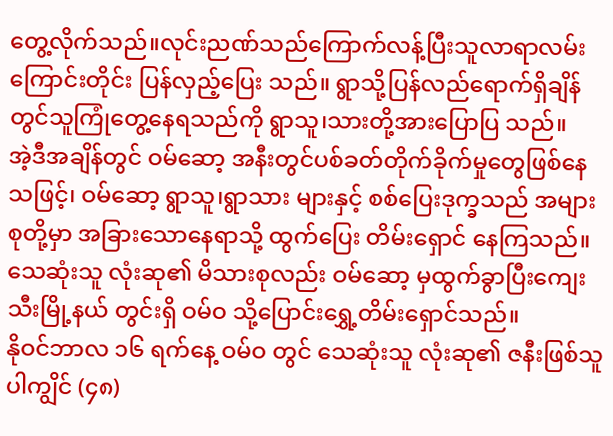တွေ့လိုက်သည်။လုင်းညဏ်သည်ကြောက်လန့်ပြီးသူလာရာလမ်းကြောင်းတိုင်း ပြန်လှည့်ပြေး သည်။ ရွာသို့ပြန်လည်ရောက်ရှိချိန်တွင်သူကြုံတွေ့နေရသည်ကို ရွာသူ၊သားတို့အားပြောပြ သည်။
အဲ့ဒီအချိန်တွင် ဝမ်ဆော့ အနီးတွင်ပစ်ခတ်တိုက်ခိုက်မှုတွေဖြစ်နေသဖြင့်၊ ဝမ်ဆော့ ရွာသူ၊ရွာသား များနှင့် စစ်ပြေးဒုက္ခသည် အများစုတို့မှာ အခြားသောနေရာသို့ ထွက်ပြေး တိမ်းရှောင် နေကြသည်။သေဆုံးသူ လုံးဆု၏ မိသားစုလည်း ဝမ်ဆော့ မှထွက်ခွာပြီးကျေးသီးမြို့နယ် တွင်းရှိ ဝမ်ဝ သို့ပြောင်းရွှေ့တိမ်းရှောင်သည်။
နိုဝင်ဘာလ ၁၆ ရက်နေ့ ဝမ်ဝ တွင် သေဆုံးသူ လုံးဆု၏ ဇနီးဖြစ်သူ ပါကျွိင် (၄၈)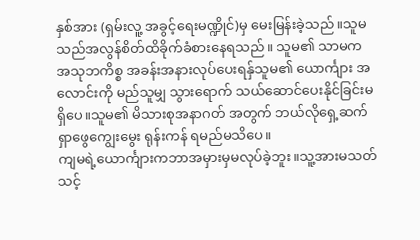နှစ်အား (ရှမ်းလူ့ အခွင့်ရေးမဏ္ဍိုင်)မှ မေးမြန်းခဲ့သည်။သူမသည်အလွန်စိတ်ထိခိုက်ခံစားနေရသည်။ သူမ၏ သာမက အသုဘကိစ္စ အခန်းအနားလုပ်ပေးရန်ှသူမ၏ ယောင်္ကျား အလောင်းကို မည်သူမျှ သွားရောက် သယ်ဆောင်ပေးနိုင်ခြင်းမရှိပေ။သူမ၏ မိသားစုအနာဂတ် အတွက် ဘယ်လိုရှေ့ဆက်ရှာဖွေကျွေးမွေး ရုန်းကန် ရမည်မသိပေ။
ကျမရဲ့ယောင်္ကျားကဘာအမှားမှမလုပ်ခဲ့ဘူး။သူ့အားမသတ်သင့်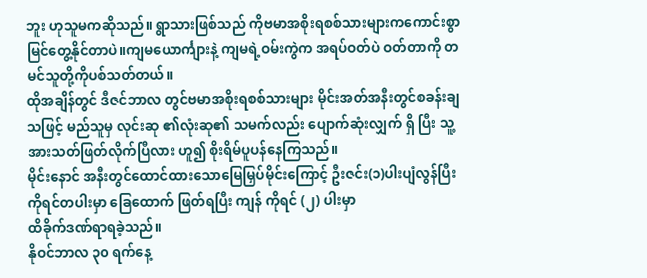ဘူး ဟုသူမကဆိုသည်။ ရွာသားဖြစ်သည် ကိုဗမာအစိုးရစစ်သားများကကောင်းစွာမြင်တွေ့နိုင်တာပဲ။ကျမယောင်္ကျားနဲ့ ကျမရဲ့ဝမ်းကွဲက အရပ်ဝတ်ပဲ ဝတ်တာကို တမင်သူတို့ကိုပစ်သတ်တယ်။
ထိုအချိန်တွင် ဒီဇင်ဘာလ တွင်ဗမာအစိုးရစစ်သားများ မိုင်းအတ်အနီးတွင်စခန်းချသဖြင့် မည်သူမှ လုင်းဆု ၏လုံးဆု၏ သမက်လည်း ပျောက်ဆုံးလျှက် ရှိ ပြီး သူ့အားသတ်ဖြတ်လိုက်ပြီလား ဟူ၍ စိုးရိမ်ပူပန်နေကြသည်။
မိုင်းနောင် အနီးတွင်ထောင်ထားသောမြေမြှပ်မိုင်းကြောင့် ဦးဇင်း(၁)ပါးပျံလွန်ပြီး ကိုရင်တပါးမှာ ခြေထောက် ဖြတ်ရပြီး ကျန် ကိုရင် (၂) ပါးမှာ
ထိခိုက်ဒဏ်ရာရခဲ့သည်။
နိုဝင်ဘာလ ၃၀ ရက်နေ့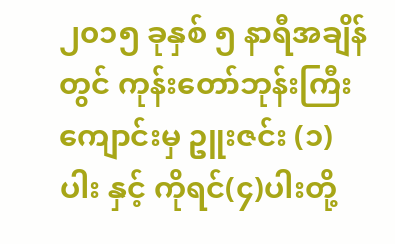၂၀၁၅ ခုနှစ် ၅ နာရီအချိန်တွင် ကုန်းတော်ဘုန်းကြီးကျောင်းမှ ဥူးဇင်း (၁)ပါး နှင့် ကိုရင်(၄)ပါးတို့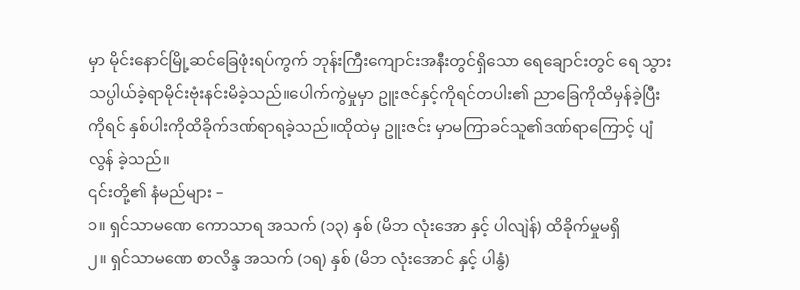မှာ မိုင်းနောင်မြို့ဆင်ခြေဖုံးရပ်ကွက် ဘုန်းကြီးကျောင်းအနီးတွင်ရှိသော ရေချောင်းတွင် ရေ သွားသပ္ပါယ်ခဲ့ရာမိုင်းဗုံးနင်းမိခဲ့သည်။ပေါက်ကွဲမှုမှာ ဥူးဇင်နှင့်ကိုရင်တပါး၏ ညာခြေကိုထိမှန်ခဲ့ပြီး ကိုရင် နှစ်ပါးကိုထိခိုက်ဒဏ်ရာရခဲ့သည်။ထိုထဲမှ ဥူးဇင်း မှာမကြာခင်သူ၏ဒဏ်ရာကြောင့် ပျံလွန် ခဲ့သည်။
၎င်းတို့၏ နံမည်များ –
၁။ ရှင်သာမဏေ ကောသာရ အသက် (၁၃) နှစ် (မိဘ လုံးအော နှင့် ပါလျဲန်) ထိခိုက်မှုမရှိ
၂။ ရှင်သာမဏေ စာလိန္ဒ အသက် (၁ရ) နှစ် (မိဘ လုံးအောင် နှင့် ပါနွံ)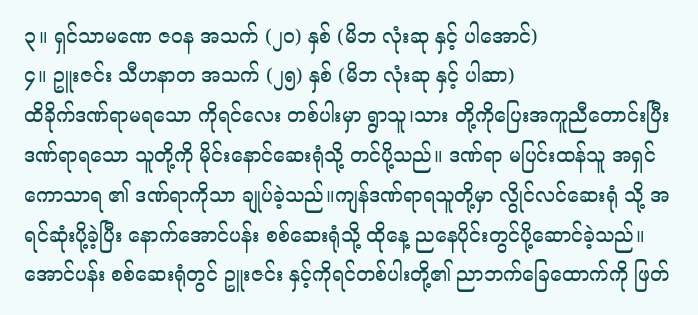၃။ ရှင်သာမဏေ ဇဝန အသက် (၂၀) နှစ် (မိဘ လုံးဆု နှင့် ပါအောင်)
၄။ ဥူးဇင်း သီဟနာတ အသက် (၂၅) နှစ် (မိဘ လုံးဆု နှင့် ပါဆာ)
ထိခိုက်ဒဏ်ရာမရသော ကိုရင်လေး တစ်ပါးမှာ ရွာသူ၊သား တို့ကိုပြေးအကူညီတောင်းပြီး ဒဏ်ရာရသော သူတို့ကို မိုင်းနောင်ဆေးရုံသို့ တင်ပို့သည်။ ဒဏ်ရာ မပြင်းထန်သူ အရှင်ကောသာရ ၏ ဒဏ်ရာကိုသာ ချုပ်ခဲ့သည်။ကျန်ဒဏ်ရာရသူတို့မှာ လွိုင်လင်ဆေးရုံ သို့ အရင်ဆုံးပို့ခဲ့ပြီး နောက်အောင်ပန်း စစ်ဆေးရုံသို့ ထိုနေ့ ညနေပိုင်းတွင်ပို့ဆောင်ခဲ့သည်။
အောင်ပန်း စစ်ဆေးရုံတွင် ဥူးဇင်း နှင့်ကိုရင်တစ်ပါးတို့၏ ညာဘက်ခြေထောက်ကို ဖြတ်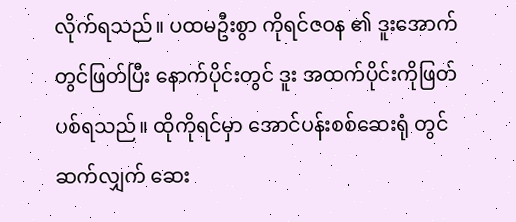လိုက်ရသည်။ ပထမဦးစွာ ကိုရင်ဇဝန ၏ ဒူးအောက်တွင်ဖြတ်ပြီး နောက်ပိုင်းတွင် ဒူး အထက်ပိုင်းကိုဖြတ်ပစ်ရသည်။ ထိုကိုရင်မှာ အောင်ပန်းစစ်ဆေးရုံ တွင်ဆက်လျှက် ဆေး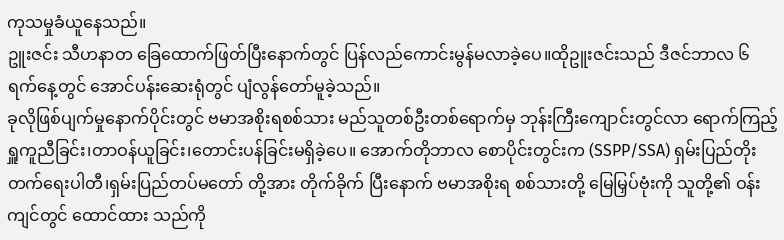ကုသမှုခံယူနေသည်။
ဥူးဇင်း သီဟနာတ ခြေထောက်ဖြတ်ပြီးနောက်တွင် ပြန်လည်ကောင်းမွန်မလာခဲ့ပေ။ထိုဥူးဇင်းသည် ဒီဇင်ဘာလ ၆ ရက်နေ့တွင် အောင်ပန်းဆေးရုံတွင် ပျံလွန်တော်မူခဲ့သည်။
ခုလိုဖြစ်ပျက်မှုနောက်ပိုင်းတွင် ဗမာအစိုးရစစ်သား မည်သူတစ်ဦးတစ်ရောက်မှ ဘုန်းကြီးကျောင်းတွင်လာ ရောက်ကြည့်ရှူကူညီခြင်း၊တာဝန်ယူခြင်း၊တောင်းပန်ခြင်းမရှိခဲ့ပေ။ အောက်တိုဘာလ စောပိုင်းတွင်းက (SSPP/SSA) ရှမ်းပြည်တိုးတက်ရေးပါတီ၊ရှမ်းပြည်တပ်မတော် တို့အား တိုက်ခိုက် ပြီးနောက် ဗမာအစိုးရ စစ်သားတို့ မြေမြှပ်ဗုံးကို သူတို့၏ ဝန်းကျင်တွင် ထောင်ထား သည်ကို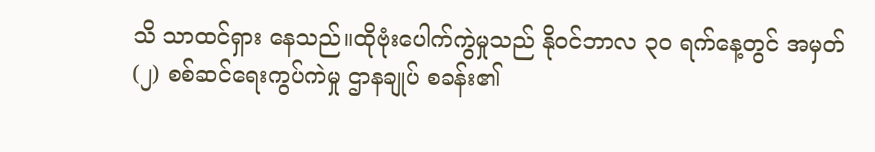သိ သာထင်ရှား နေသည်။ထိုဗုံးပေါက်ကွဲမှုသည် နိုဝင်ဘာလ ၃၀ ရက်နေ့တွင် အမှတ်(၂) စစ်ဆင်ရေးကွပ်ကဲမှု ဌာနချုပ် စခန်း၏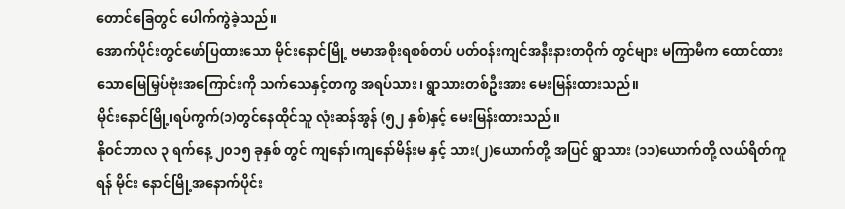တောင်ခြေတွင် ပေါက်ကွဲခဲ့သည်။
အောက်ပိုင်းတွင်ဖော်ပြထားသော မိုင်းနောင်မြို့ ဗမာအစိုးရစစ်တပ် ပတ်ဝန်းကျင်အနီးနားတဝိုက် တွင်များ မကြာမီက ထောင်ထားသောမြေမြှပ်ဗုံးအကြောင်းကို သက်သေနှင့်တကွ အရပ်သား၊ ရွာသားတစ်ဦးအား မေးမြန်းထားသည်။
မိုင်းနောင်မြို့၊ရပ်ကွက်(၁)တွင်နေထိုင်သူ လုံးဆန်အွန် (၅၂ နှစ်)နှင့် မေးမြန်းထားသည်။
နိုဝင်ဘာလ ၃ ရက်နေ့ ၂၀၁၅ ခုနှစ် တွင် ကျနော်၊ကျနော်မိန်းမ နှင့် သား(၂)ယောက်တို့ အပြင် ရွာသား (၁၁)ယောက်တို့ လယ်ရိတ်ကူရန် မိုင်း နောင်မြို့အနောက်ပိုင်း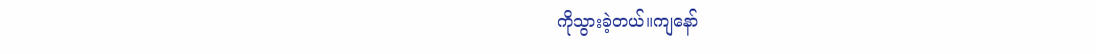ကိုသွားခဲ့တယ်။ကျနော်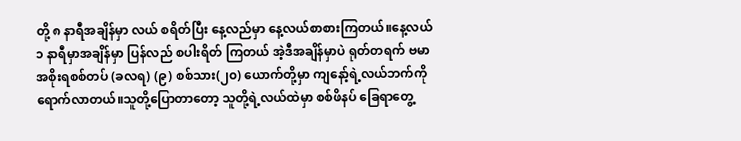တို့ ၈ နာရီအချိန်မှာ လယ် စရိတ်ပြီး နေ့လည်မှာ နေ့လယ်စာစားကြတယ်။နေ့လယ် ၁ နာရီမှာအချိန်မှာ ပြန်လည် စပါးရိတ် ကြတယ် အဲ့ဒီအချိန်မှာပဲ ရုတ်တရက် ဗမာအစိုးရစစ်တပ် (ခလရ) (၉) စစ်သား(၂၀) ယောက်တို့မှာ ကျနော့်ရဲ့လယ်ဘက်ကိုရောက်လာတယ်။သူတို့ပြောတာတော့ သူတို့ရဲ့လယ်ထဲမှာ စစ်ဖိနပ် ခြေရာတွေ့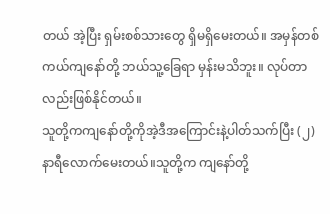တယ် အဲ့ပြီး ရှမ်းစစ်သားတွေ ရှိမရှိမေးတယ်။ အမှန်တစ်ကယ်ကျနော်တို့ ဘယ်သူ့ခြေရာ မှန်းမသိဘူး။ လုပ်တာ လည်းဖြစ်နိုင်တယ်။
သူတို့ကကျနော်တို့ကိုအဲ့ဒီအကြောင်းနဲ့ပါတ်သက်ပြီး (၂)နာရီလောက်မေးတယ်။သူတို့က ကျနော်တို့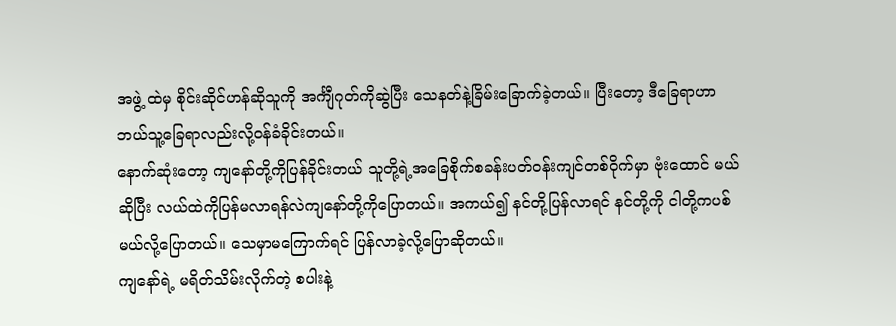အဖွဲ့ ထဲမှ စိုင်းဆိုင်ဟန်ဆိုသူကို အင်္ကျီဂုတ်ကိုဆွဲပြီး သေနတ်နဲ့ခြိမ်းခြောက်ခဲ့တယ်။ ပြီးတော့ ဒီခြေရာဟာ ဘယ်သူ့ခြေရာလည်းလို့ဝန်ခံခိုင်းတယ်။
နောက်ဆုံးတော့ ကျနော်တို့ကိုပြန်ခိုင်းတယ် သူတို့ရဲ့အခြေစိုက်စခန်းပတ်ဝန်းကျင်တစ်ဝိုက်မှာ ဗုံးထောင် မယ်ဆိုပြီး လယ်ထဲကိုပြန်မလာရန်လဲကျနော်တို့ကိုပြောတယ်။ အကယ်၍ နင်တို့ပြန်လာရင် နင်တို့ကို ငါတို့ကပစ်မယ်လို့ပြောတယ်။ သေမှာမကြောက်ရင် ပြန်လာခဲ့လို့ပြောဆိုတယ်။
ကျနော်ရဲ့ မရိတ်သိမ်းလိုက်တဲ့ စပါးနဲ့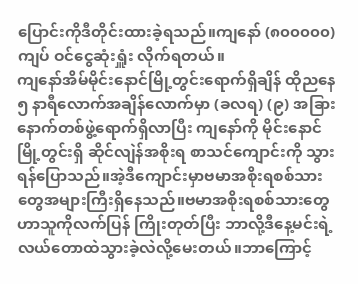ပြောင်းကိုဒီတိုင်းထားခဲ့ရသည်။ကျနော် (၈၀၀၀၀၀)ကျပ် ဝင်ငွေဆုံးရှူံး လိုက်ရတယ်။
ကျနော်အိမ်မိုင်းနောင်မြို့တွင်းရောက်ရှိချိန် ထိုညနေ ၅ နာရီလောက်အချိန်လောက်မှာ (ခလရ) (၉) အခြားနောက်တစ်ဖွဲ့ရောက်ရှိလာပြီး ကျနော်ကို မိုင်းနောင်မြို့တွင်းရှိ ဆိုင်လျဲန်အစိုးရ စာသင်ကျောင်းကို သွားရန်ပြောသည်။အဲ့ဒီကျောင်းမှာဗမာအစိုးရစစ်သားတွေအများကြီးရှိနေသည်။ဗမာအစိုးရစစ်သားတွေ ဟာသူကိုလက်ပြန် ကြိုးတုတ်ပြီး ဘာလို့ဒီနေ့မင်းရဲ့လယ်တောထဲသွားခဲ့လဲလို့မေးတယ်။ဘာကြောင့်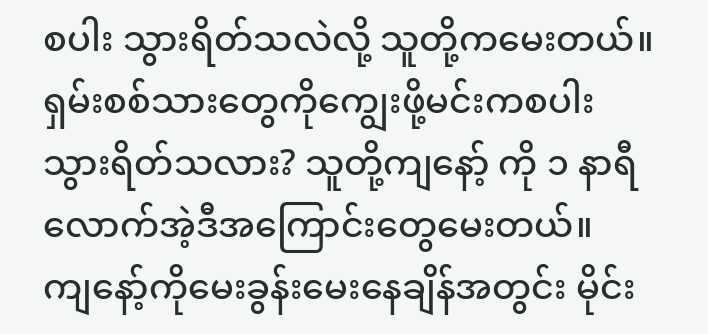စပါး သွားရိတ်သလဲလို့ သူတို့ကမေးတယ်။ရှမ်းစစ်သားတွေကိုကျွေးဖို့မင်းကစပါးသွားရိတ်သလား? သူတို့ကျနော့် ကို ၁ နာရီလောက်အဲ့ဒီအကြောင်းတွေမေးတယ်။
ကျနော့်ကိုမေးခွန်းမေးနေချိန်အတွင်း မိုင်း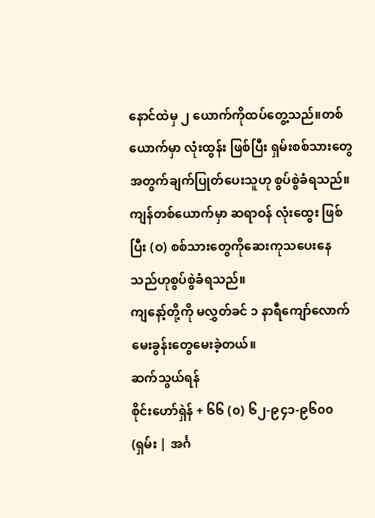နောင်ထဲမှ ၂ ယောက်ကိုထပ်တွေ့သည်။တစ်ယောက်မှာ လုံးထွန်း ဖြစ်ပြီး ရှမ်းစစ်သားတွေအတွက်ချက်ပြုတ်ပေးသူဟု စွပ်စွဲခံရသည်။ကျန်တစ်ယောက်မှာ ဆရာဝန် လုံးထွေး ဖြစ်ပြီး (ဝ) စစ်သားတွေကိုဆေးကုသပေးနေသည်ဟုစွပ်စွဲခံရသည်။
ကျနော့်တို့ကို မလွှတ်ခင် ၁ နာရီကျော်လောက်မေးခွန်းတွေမေးခဲ့တယ်။
ဆက်သွယ်ရန်
စိုင်းဟော်ရှဲန် + ၆၆ (၀) ၆၂-၉၄၁-၉၆၀၀ (ရှမ်း | အင်္ဂ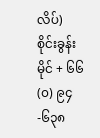လိပ်)
စိုင်းခွန်းမိုင် + ၆၆ (၀) ၉၄-၆၃၈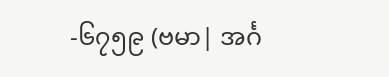-၆၇၅၉ (ဗမာ| အင်္ဂ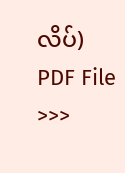လိပ်)
PDF File >>>